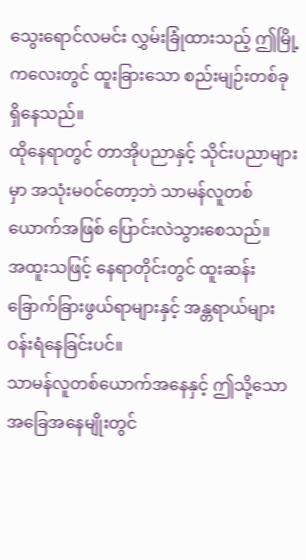သွေးရောင်လမင်း လွှမ်းခြုံထားသည့် ဤမြို့ကလေးတွင် ထူးခြားသော စည်းမျဉ်းတစ်ခု ရှိနေသည်။
ထိုနေရာတွင် တာအိုပညာနှင့် သိုင်းပညာများမှာ အသုံးမဝင်တော့ဘဲ သာမန်လူတစ်ယောက်အဖြစ် ပြောင်းလဲသွားစေသည်။
အထူးသဖြင့် နေရာတိုင်းတွင် ထူးဆန်းခြောက်ခြားဖွယ်ရာများနှင့် အန္တရာယ်များ ဝန်းရံနေခြင်းပင်။
သာမန်လူတစ်ယောက်အနေနှင့် ဤသို့သောအခြေအနေမျိုးတွင်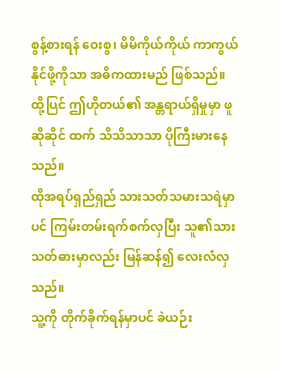စွန့်စားရန် ဝေးစွ၊ မိမိကိုယ်ကိုယ် ကာကွယ်နိုင်ဖို့ကိုသာ အဓိကထားမည် ဖြစ်သည်။
ထို့ပြင် ဤဟိုတယ်၏ အန္တရာယ်ရှိမှုမှာ ဖူဆိုဆိုင် ထက် သိသိသာသာ ပိုကြီးမားနေသည်။
ထိုအရပ်ရှည်ရှည် သားသတ်သမားသရဲမှာပင် ကြမ်းတမ်းရက်စက်လှပြီး သူ၏သားသတ်ဓားမှာလည်း မြန်ဆန်၍ လေးလံလှသည်။
သူ့ကို တိုက်ခိုက်ရန်မှာပင် ခဲယဉ်း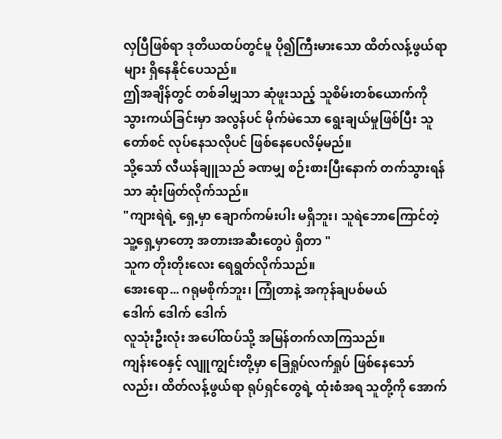လှပြီဖြစ်ရာ ဒုတိယထပ်တွင်မူ ပို၍ကြီးမားသော ထိတ်လန့်ဖွယ်ရာများ ရှိနေနိုင်ပေသည်။
ဤအချိန်တွင် တစ်ခါမျှသာ ဆုံဖူးသည့် သူစိမ်းတစ်ယောက်ကို သွားကယ်ခြင်းမှာ အလွန်ပင် မိုက်မဲသော ရွေးချယ်မှုဖြစ်ပြီး သူတော်စင် လုပ်နေသလိုပင် ဖြစ်နေပေလိမ့်မည်။
သို့သော် လီယန်ချူသည် ခဏမျှ စဉ်းစားပြီးနောက် တက်သွားရန်သာ ဆုံးဖြတ်လိုက်သည်။
"ကျားရဲရဲ့ ရှေ့မှာ ချောက်ကမ်းပါး မရှိဘူး၊ သူရဲဘောကြောင်တဲ့သူ့ရှေ့မှာတော့ အတားအဆီးတွေပဲ ရှိတာ "
သူက တိုးတိုးလေး ရေရွတ်လိုက်သည်။
အေးရော... ဂရုမစိုက်ဘူး၊ ကြုံတာနဲ့ အကုန်ချပစ်မယ်
ဒေါက် ဒေါက် ဒေါက်
လူသုံးဦးလုံး အပေါ်ထပ်သို့ အမြန်တက်လာကြသည်။
ကျန်းဝေနှင့် လျူကျွင်းတို့မှာ ခြေရှုပ်လက်ရှုပ် ဖြစ်နေသော်လည်း၊ ထိတ်လန့်ဖွယ်ရာ ရုပ်ရှင်တွေရဲ့ ထုံးစံအရ သူတို့ကို အောက်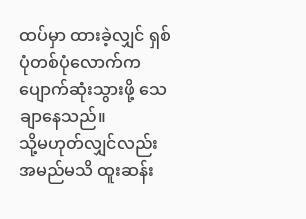ထပ်မှာ ထားခဲ့လျှင် ရှစ်ပုံတစ်ပုံလောက်က ပျောက်ဆုံးသွားဖို့ သေချာနေသည်။
သို့မဟုတ်လျှင်လည်း အမည်မသိ ထူးဆန်း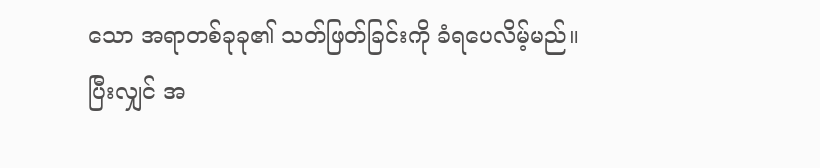သော အရာတစ်ခုခု၏ သတ်ဖြတ်ခြင်းကို ခံရပေလိမ့်မည်။
ပြီးလျှင် အ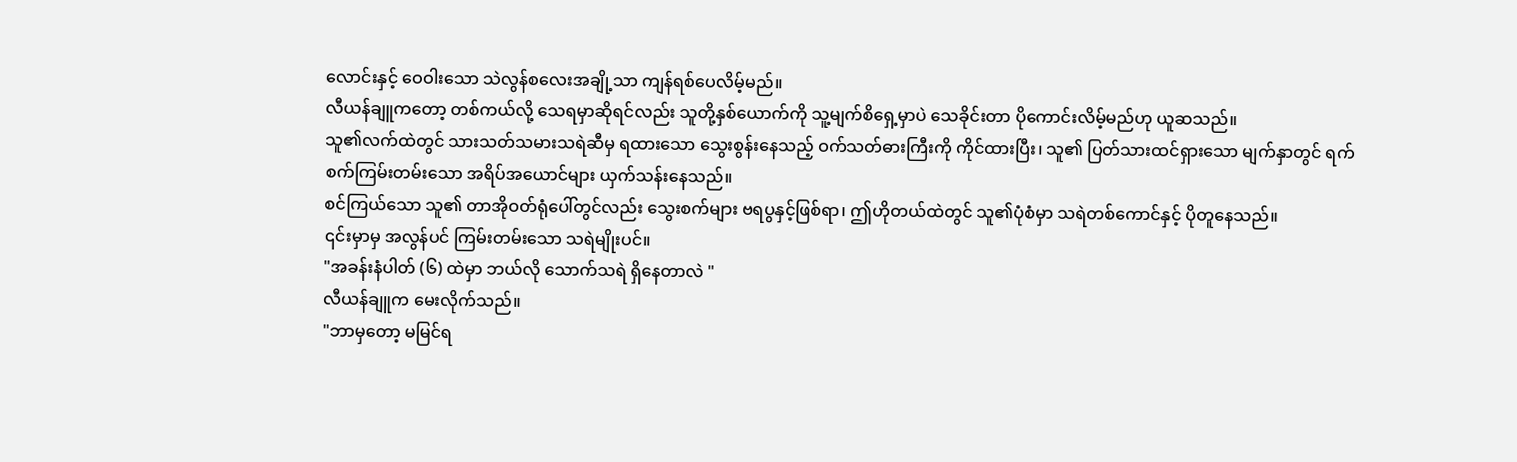လောင်းနှင့် ဝေဝါးသော သဲလွန်စလေးအချို့သာ ကျန်ရစ်ပေလိမ့်မည်။
လီယန်ချူကတော့ တစ်ကယ်လို့ သေရမှာဆိုရင်လည်း သူတို့နှစ်ယောက်ကို သူ့မျက်စိရှေ့မှာပဲ သေခိုင်းတာ ပိုကောင်းလိမ့်မည်ဟု ယူဆသည်။
သူ၏လက်ထဲတွင် သားသတ်သမားသရဲဆီမှ ရထားသော သွေးစွန်းနေသည့် ဝက်သတ်ဓားကြီးကို ကိုင်ထားပြီး၊ သူ၏ ပြတ်သားထင်ရှားသော မျက်နှာတွင် ရက်စက်ကြမ်းတမ်းသော အရိပ်အယောင်များ ယှက်သန်းနေသည်။
စင်ကြယ်သော သူ၏ တာအိုဝတ်ရုံပေါ်တွင်လည်း သွေးစက်များ ဗရပွနှင့်ဖြစ်ရာ၊ ဤဟိုတယ်ထဲတွင် သူ၏ပုံစံမှာ သရဲတစ်ကောင်နှင့် ပိုတူနေသည်။
၎င်းမှာမှ အလွန်ပင် ကြမ်းတမ်းသော သရဲမျိုးပင်။
"အခန်းနံပါတ် (၆) ထဲမှာ ဘယ်လို သောက်သရဲ ရှိနေတာလဲ "
လီယန်ချူက မေးလိုက်သည်။
"ဘာမှတော့ မမြင်ရ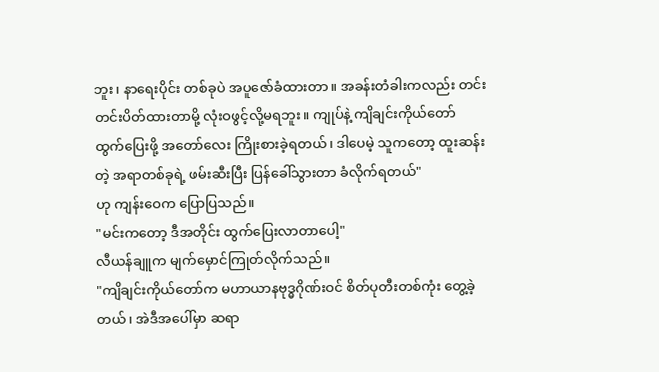ဘူး၊ နာရေးပိုင်း တစ်ခုပဲ အပူဇော်ခံထားတာ။ အခန်းတံခါးကလည်း တင်းတင်းပိတ်ထားတာမို့ လုံးဝဖွင့်လို့မရဘူး။ ကျုပ်နဲ့ ကျိချင်းကိုယ်တော် ထွက်ပြေးဖို့ အတော်လေး ကြိုးစားခဲ့ရတယ်၊ ဒါပေမဲ့ သူကတော့ ထူးဆန်းတဲ့ အရာတစ်ခုရဲ့ ဖမ်းဆီးပြီး ပြန်ခေါ်သွားတာ ခံလိုက်ရတယ်"
ဟု ကျန်းဝေက ပြောပြသည်။
"မင်းကတော့ ဒီအတိုင်း ထွက်ပြေးလာတာပေါ့"
လီယန်ချူက မျက်မှောင်ကြုတ်လိုက်သည်။
"ကျိချင်းကိုယ်တော်က မဟာယာနဗုဒ္ဓဂိုဏ်းဝင် စိတ်ပုတီးတစ်ကုံး တွေ့ခဲ့တယ်၊ အဲဒီအပေါ်မှာ ဆရာ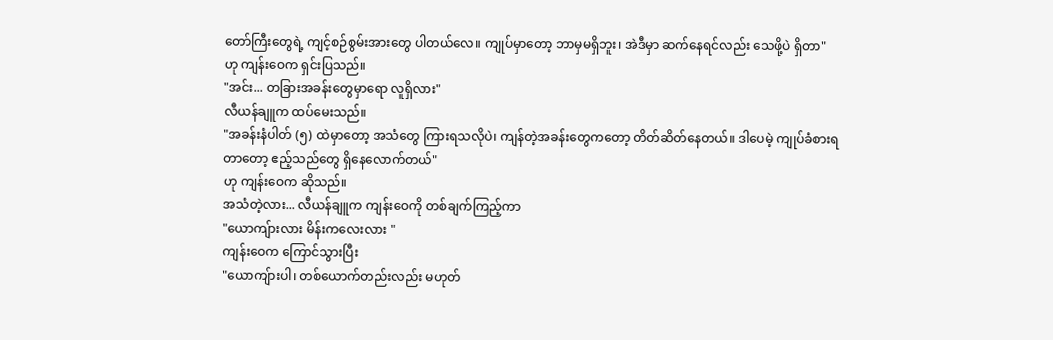တော်ကြီးတွေရဲ့ ကျင့်စဉ်စွမ်းအားတွေ ပါတယ်လေ။ ကျုပ်မှာတော့ ဘာမှမရှိဘူး၊ အဲဒီမှာ ဆက်နေရင်လည်း သေဖို့ပဲ ရှိတာ"
ဟု ကျန်းဝေက ရှင်းပြသည်။
"အင်း... တခြားအခန်းတွေမှာရော လူရှိလား"
လီယန်ချူက ထပ်မေးသည်။
"အခန်းနံပါတ် (၅) ထဲမှာတော့ အသံတွေ ကြားရသလိုပဲ၊ ကျန်တဲ့အခန်းတွေကတော့ တိတ်ဆိတ်နေတယ်။ ဒါပေမဲ့ ကျုပ်ခံစားရတာတော့ ဧည့်သည်တွေ ရှိနေလောက်တယ်"
ဟု ကျန်းဝေက ဆိုသည်။
အသံတဲ့လား... လီယန်ချူက ကျန်းဝေကို တစ်ချက်ကြည့်ကာ
"ယောကျ်ားလား မိန်းကလေးလား "
ကျန်းဝေက ကြောင်သွားပြီး
"ယောကျ်ားပါ၊ တစ်ယောက်တည်းလည်း မဟုတ်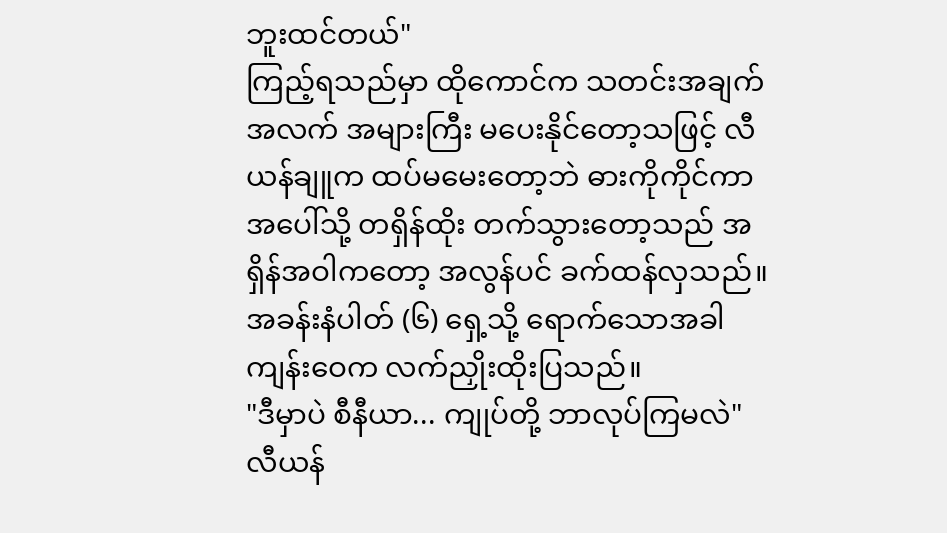ဘူးထင်တယ်"
ကြည့်ရသည်မှာ ထိုကောင်က သတင်းအချက်အလက် အများကြီး မပေးနိုင်တော့သဖြင့် လီယန်ချူက ထပ်မမေးတော့ဘဲ ဓားကိုကိုင်ကာ အပေါ်သို့ တရှိန်ထိုး တက်သွားတော့သည် အရှိန်အဝါကတော့ အလွန်ပင် ခက်ထန်လှသည်။
အခန်းနံပါတ် (၆) ရှေ့သို့ ရောက်သောအခါ ကျန်းဝေက လက်ညှိုးထိုးပြသည်။
"ဒီမှာပဲ စီနီယာ... ကျုပ်တို့ ဘာလုပ်ကြမလဲ"
လီယန်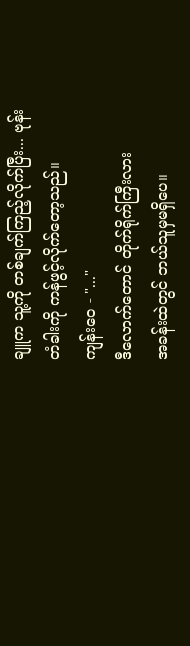ချူက သူ့ကို တစ်ချက်ကြည့်လိုက်ပြီး... ဗုန်း
တံခါးကို ကန်ဖွင့်လိုက်တော့သည်။
ကျန်းဝေ - "..."
ဒီလောက်တောင် တိုက်ရိုက်ကြီးလား
အခန်းထဲတွင် ဘယ်သူမှမရှိပေ။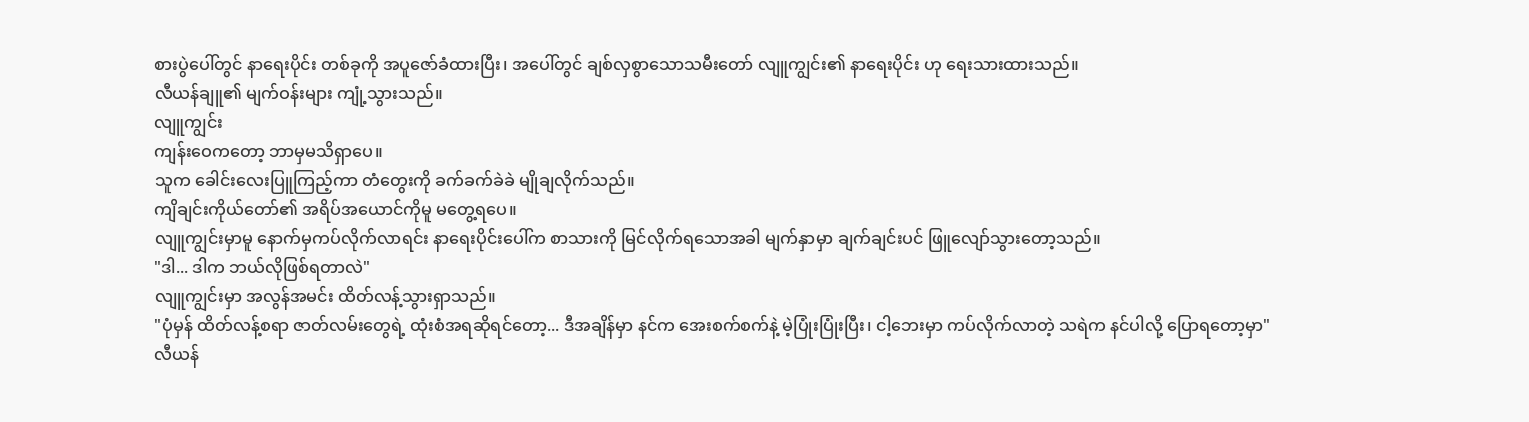စားပွဲပေါ်တွင် နာရေးပိုင်း တစ်ခုကို အပူဇော်ခံထားပြီး၊ အပေါ်တွင် ချစ်လှစွာသောသမီးတော် လျူကျွင်း၏ နာရေးပိုင်း ဟု ရေးသားထားသည်။
လီယန်ချူ၏ မျက်ဝန်းများ ကျုံ့သွားသည်။
လျူကျွင်း
ကျန်းဝေကတော့ ဘာမှမသိရှာပေ။
သူက ခေါင်းလေးပြူကြည့်ကာ တံတွေးကို ခက်ခက်ခဲခဲ မျိုချလိုက်သည်။
ကျိချင်းကိုယ်တော်၏ အရိပ်အယောင်ကိုမူ မတွေ့ရပေ။
လျူကျွင်းမှာမူ နောက်မှကပ်လိုက်လာရင်း နာရေးပိုင်းပေါ်က စာသားကို မြင်လိုက်ရသောအခါ မျက်နှာမှာ ချက်ချင်းပင် ဖြူလျော်သွားတော့သည်။
"ဒါ... ဒါက ဘယ်လိုဖြစ်ရတာလဲ"
လျူကျွင်းမှာ အလွန်အမင်း ထိတ်လန့်သွားရှာသည်။
"ပုံမှန် ထိတ်လန့်စရာ ဇာတ်လမ်းတွေရဲ့ ထုံးစံအရဆိုရင်တော့... ဒီအချိန်မှာ နင်က အေးစက်စက်နဲ့ မဲ့ပြုံးပြုံးပြီး၊ ငါ့ဘေးမှာ ကပ်လိုက်လာတဲ့ သရဲက နင်ပါလို့ ပြောရတော့မှာ"
လီယန်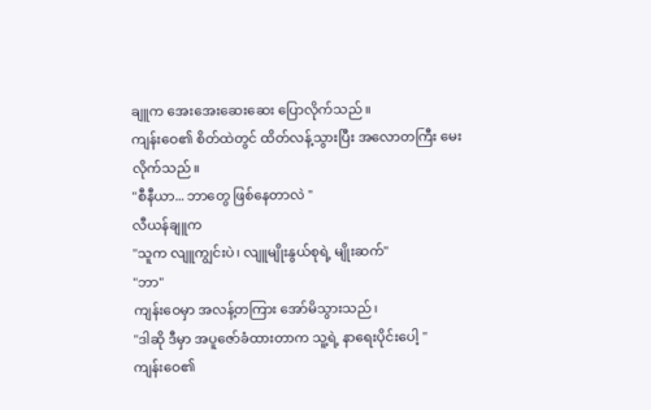ချူက အေးအေးဆေးဆေး ပြောလိုက်သည်။
ကျန်းဝေ၏ စိတ်ထဲတွင် ထိတ်လန့်သွားပြီး အလောတကြီး မေးလိုက်သည်။
"စီနီယာ... ဘာတွေ ဖြစ်နေတာလဲ "
လီယန်ချူက
"သူက လျူကျွင်းပဲ၊ လျူမျိုးနွယ်စုရဲ့ မျိုးဆက်"
"ဘာ"
ကျန်းဝေမှာ အလန့်တကြား အော်မိသွားသည်၊
"ဒါဆို ဒီမှာ အပူဇော်ခံထားတာက သူ့ရဲ့ နာရေးပိုင်းပေါ့ "
ကျန်းဝေ၏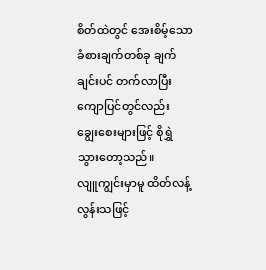စိတ်ထဲတွင် အေးစိမ့်သော ခံစားချက်တစ်ခု ချက်ချင်းပင် တက်လာပြီး ကျောပြင်တွင်လည်း ချွေးစေးများဖြင့် စိုရွှဲသွားတော့သည်။
လျူကျွင်းမှာမူ ထိတ်လန့်လွန်းသဖြင့်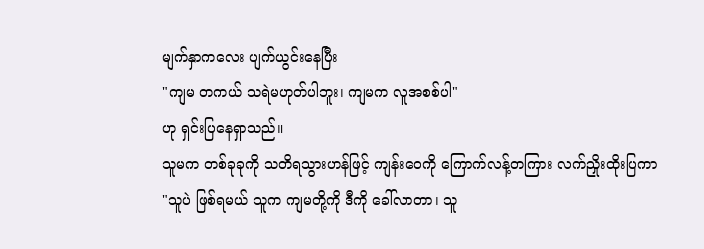မျက်နှာကလေး ပျက်ယွင်းနေပြီး
"ကျမ တကယ် သရဲမဟုတ်ပါဘူး၊ ကျမက လူအစစ်ပါ"
ဟု ရှင်းပြနေရှာသည်။
သူမက တစ်ခုခုကို သတိရသွားဟန်ဖြင့် ကျန်းဝေကို ကြောက်လန့်တကြား လက်ညှိုးထိုးပြကာ
"သူပဲ ဖြစ်ရမယ် သူက ကျမတို့ကို ဒီကို ခေါ်လာတာ၊ သူ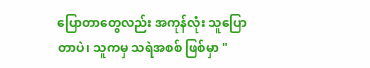ပြောတာတွေလည်း အကုန်လုံး သူပြောတာပဲ၊ သူကမှ သရဲအစစ် ဖြစ်မှာ "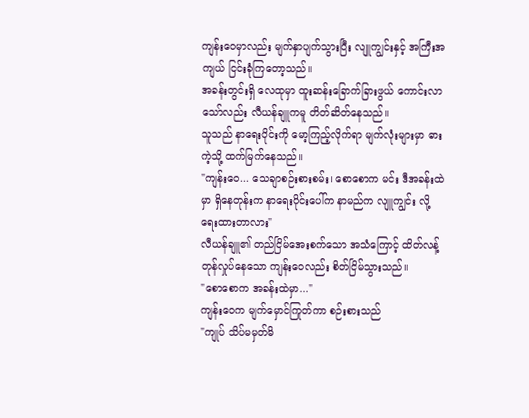ကျန်းဝေမှာလည်း မျက်နှာပျက်သွားပြီး လျူကျွင်းနှင့် အကြီးအကျယ် ငြင်းခုံကြတော့သည်။
အခန်းတွင်းရှိ လေထုမှာ ထူးဆန်းခြောက်ခြားဖွယ် ကောင်းလာသော်လည်း လီယန်ချူကမူ တိတ်ဆိတ်နေသည်။
သူသည် နာရေးပိုင်းကို မော့ကြည့်လိုက်ရာ မျက်လုံးများမှာ ဓားကဲ့သို့ ထက်မြက်နေသည်။
"ကျန်းဝေ... သေချာစဉ်းစားစမ်း၊ စောစောက မင်း ဒီအခန်းထဲမှာ ရှိနေတုန်းက နာရေးပိုင်းပေါ်က နာမည်က လျူကျွင်း လို့ ရေးထားတာလား"
လီယန်ချူ၏ တည်ငြိမ်အေးစက်သော အသံကြောင့် ထိတ်လန့်တုန်လှုပ်နေသော ကျန်းဝေလည်း စိတ်ငြိမ်သွားသည်။
"စောစောက အခန်းထဲမှာ..."
ကျန်းဝေက မျက်မှောင်ကြုတ်ကာ စဉ်းစားသည်
"ကျုပ် သိပ်မမှတ်မိ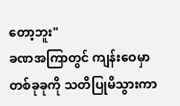တော့ဘူး"
ခဏအကြာတွင် ကျန်းဝေမှာ တစ်ခုခုကို သတိပြုမိသွားကာ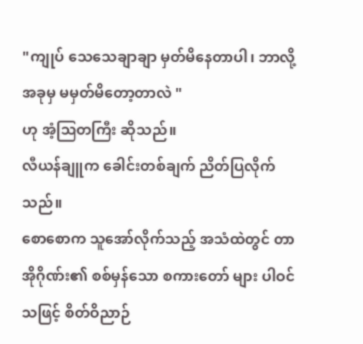"ကျုပ် သေသေချာချာ မှတ်မိနေတာပါ၊ ဘာလို့ အခုမှ မမှတ်မိတော့တာလဲ "
ဟု အံ့ဩတကြီး ဆိုသည်။
လီယန်ချူက ခေါင်းတစ်ချက် ညိတ်ပြလိုက်သည်။
စောစောက သူအော်လိုက်သည့် အသံထဲတွင် တာအိုဂိုဏ်း၏ စစ်မှန်သော စကားတော် များ ပါဝင်သဖြင့် စိတ်ဝိညာဉ်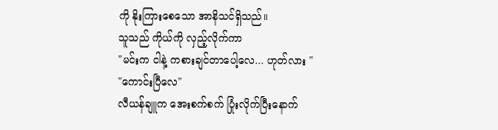ကို နိုးကြားစေသော အာနိသင်ရှိသည်။
သူသည် ကိုယ်ကို လှည့်လိုက်ကာ
"မင်းက ငါနဲ့ ကစားချင်တာပေါ့လေ... ဟုတ်လား "
"ကောင်းပြီလေ"
လီယန်ချူက အေးစက်စက် ပြုံးလိုက်ပြီးနောက်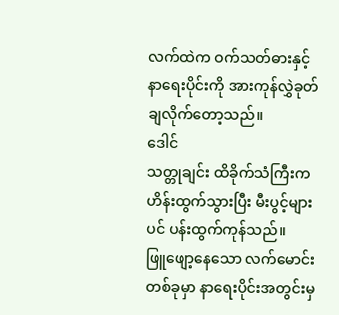လက်ထဲက ဝက်သတ်ဓားနှင့် နာရေးပိုင်းကို အားကုန်လွှဲခုတ်ချလိုက်တော့သည်။
ဒေါင်
သတ္တုချင်း ထိခိုက်သံကြီးက ဟိန်းထွက်သွားပြီး မီးပွင့်များပင် ပန်းထွက်ကုန်သည်။
ဖြူဖျော့နေသော လက်မောင်းတစ်ခုမှာ နာရေးပိုင်းအတွင်းမှ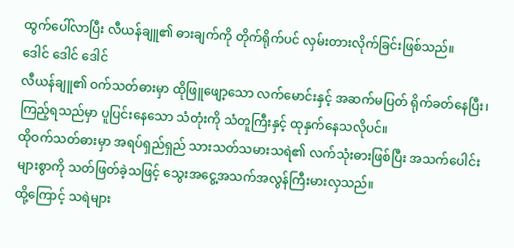ထွက်ပေါ်လာပြီး လီယန်ချူ၏ ဓားချက်ကို တိုက်ရိုက်ပင် လှမ်းတားလိုက်ခြင်းဖြစ်သည်။
ဒေါင် ဒေါင် ဒေါင်
လီယန်ချူ၏ ဝက်သတ်ဓားမှာ ထိုဖြူဖျော့သော လက်မောင်းနှင့် အဆက်မပြတ် ရိုက်ခတ်နေပြီး၊ ကြည့်ရသည်မှာ ပူပြင်းနေသော သံတုံးကို သံတူကြီးနှင့် ထုနှက်နေသလိုပင်။
ထိုဝက်သတ်ဓားမှာ အရပ်ရှည်ရှည် သားသတ်သမားသရဲ၏ လက်သုံးဓားဖြစ်ပြီး အသက်ပေါင်းများစွာကို သတ်ဖြတ်ခဲ့သဖြင့် သွေးအငွေ့အသက်အလွန်ကြီးမားလှသည်။
ထို့ကြောင့် သရဲများ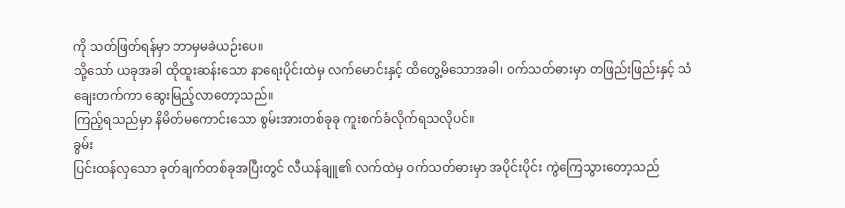ကို သတ်ဖြတ်ရန်မှာ ဘာမှမခဲယဉ်းပေ။
သို့သော် ယခုအခါ ထိုထူးဆန်းသော နာရေးပိုင်းထဲမှ လက်မောင်းနှင့် ထိတွေ့မိသောအခါ၊ ဝက်သတ်ဓားမှာ တဖြည်းဖြည်းနှင့် သံချေးတက်ကာ ဆွေးမြည့်လာတော့သည်။
ကြည့်ရသည်မှာ နိမိတ်မကောင်းသော စွမ်းအားတစ်ခုခု ကူးစက်ခံလိုက်ရသလိုပင်။
ခွမ်း
ပြင်းထန်လှသော ခုတ်ချက်တစ်ခုအပြီးတွင် လီယန်ချူ၏ လက်ထဲမှ ဝက်သတ်ဓားမှာ အပိုင်းပိုင်း ကွဲကြေသွားတော့သည်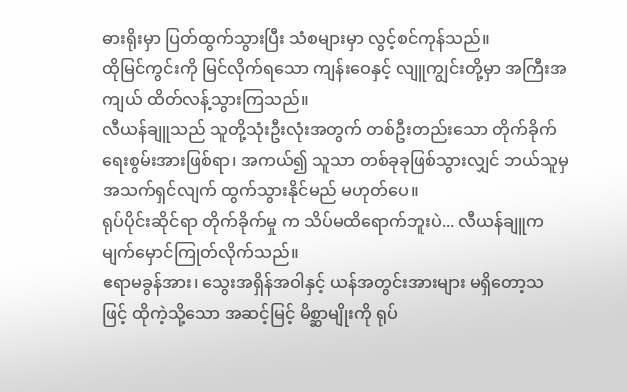ဓားရိုးမှာ ပြတ်ထွက်သွားပြီး သံစများမှာ လွင့်စင်ကုန်သည်။
ထိုမြင်ကွင်းကို မြင်လိုက်ရသော ကျန်းဝေနှင့် လျူကျွင်းတို့မှာ အကြီးအကျယ် ထိတ်လန့်သွားကြသည်။
လီယန်ချူသည် သူတို့သုံးဦးလုံးအတွက် တစ်ဦးတည်းသော တိုက်ခိုက်ရေးစွမ်းအားဖြစ်ရာ၊ အကယ်၍ သူသာ တစ်ခုခုဖြစ်သွားလျှင် ဘယ်သူမှ အသက်ရှင်လျက် ထွက်သွားနိုင်မည် မဟုတ်ပေ။
ရုပ်ပိုင်းဆိုင်ရာ တိုက်ခိုက်မှု က သိပ်မထိရောက်ဘူးပဲ... လီယန်ချူက မျက်မှောင်ကြုတ်လိုက်သည်။
ဧရာမခွန်အား၊ သွေးအရှိန်အဝါနှင့် ယန်အတွင်းအားများ မရှိတော့သဖြင့် ထိုကဲ့သို့သော အဆင့်မြင့် မိစ္ဆာမျိုးကို ရုပ်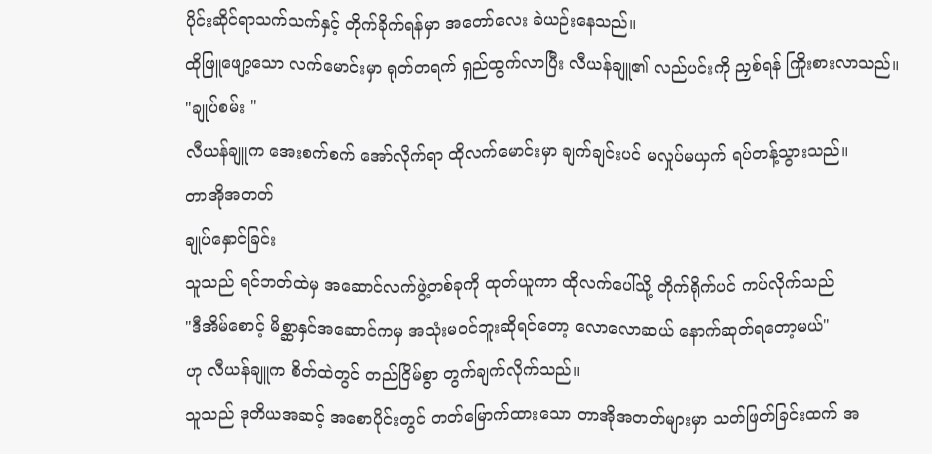ပိုင်းဆိုင်ရာသက်သက်နှင့် တိုက်ခိုက်ရန်မှာ အတော်လေး ခဲယဉ်းနေသည်။
ထိုဖြူဖျော့သော လက်မောင်းမှာ ရုတ်တရက် ရှည်ထွက်လာပြီး လီယန်ချူ၏ လည်ပင်းကို ညှစ်ရန် ကြိုးစားလာသည်။
"ချုပ်စမ်း "
လီယန်ချူက အေးစက်စက် အော်လိုက်ရာ ထိုလက်မောင်းမှာ ချက်ချင်းပင် မလှုပ်မယှက် ရပ်တန့်သွားသည်။
တာအိုအတတ်
ချုပ်နှောင်ခြင်း
သူသည် ရင်ဘတ်ထဲမှ အဆောင်လက်ဖွဲ့တစ်ခုကို ထုတ်ယူကာ ထိုလက်ပေါ်သို့ တိုက်ရိုက်ပင် ကပ်လိုက်သည်
"ဒီအိမ်စောင့် မိစ္ဆာနှင်အဆောင်ကမှ အသုံးမဝင်ဘူးဆိုရင်တော့ လောလောဆယ် နောက်ဆုတ်ရတော့မယ်"
ဟု လီယန်ချူက စိတ်ထဲတွင် တည်ငြိမ်စွာ တွက်ချက်လိုက်သည်။
သူသည် ဒုတိယအဆင့် အစောပိုင်းတွင် တတ်မြောက်ထားသော တာအိုအတတ်များမှာ သတ်ဖြတ်ခြင်းထက် အ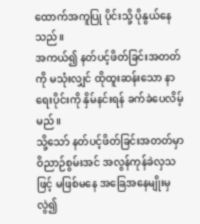ထောက်အကူပြု ပိုင်းသို့ ပိုနွယ်နေသည်။
အကယ်၍ နတ်ပင့်ဖိတ်ခြင်းအတတ် ကို မသုံးလျှင် ထိုထူးဆန်းသော နာရေးပိုင်းကို နှိမ်နင်းရန် ခက်ခဲပေလိမ့်မည်။
သို့သော် နတ်ပင့်ဖိတ်ခြင်းအတတ်မှာ ဝိညာဉ်စွမ်းအင် အလွန်ကုန်ခဲလှသဖြင့် မဖြစ်မနေ အခြေအနေမျိုးမှလွဲ၍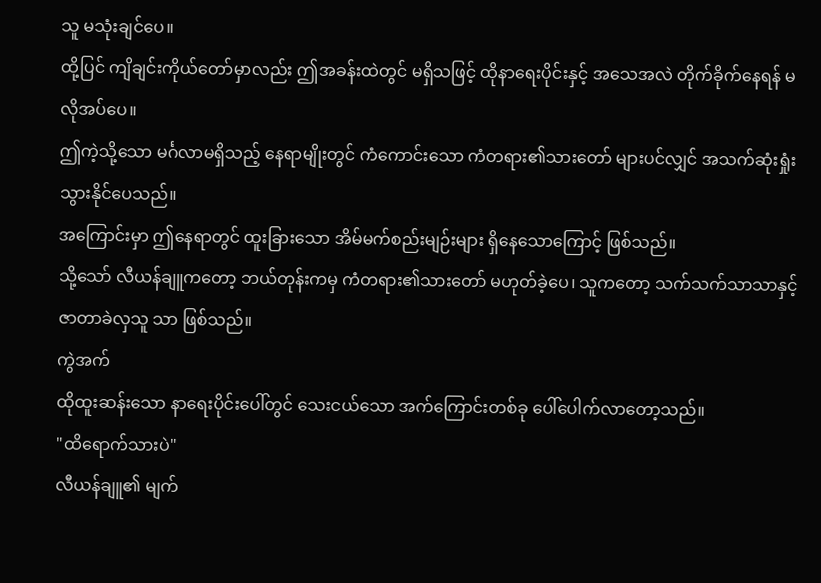သူ မသုံးချင်ပေ။
ထို့ပြင် ကျိချင်းကိုယ်တော်မှာလည်း ဤအခန်းထဲတွင် မရှိသဖြင့် ထိုနာရေးပိုင်းနှင့် အသေအလဲ တိုက်ခိုက်နေရန် မလိုအပ်ပေ။
ဤကဲ့သို့သော မင်္ဂလာမရှိသည့် နေရာမျိုးတွင် ကံကောင်းသော ကံတရား၏သားတော် များပင်လျှင် အသက်ဆုံးရှုံးသွားနိုင်ပေသည်။
အကြောင်းမှာ ဤနေရာတွင် ထူးခြားသော အိမ်မက်စည်းမျဉ်းများ ရှိနေသောကြောင့် ဖြစ်သည်။
သို့သော် လီယန်ချူကတော့ ဘယ်တုန်းကမှ ကံတရား၏သားတော် မဟုတ်ခဲ့ပေ၊ သူကတော့ သက်သက်သာသာနှင့် ဇာတာခဲလှသူ သာ ဖြစ်သည်။
ကွဲအက်
ထိုထူးဆန်းသော နာရေးပိုင်းပေါ်တွင် သေးငယ်သော အက်ကြောင်းတစ်ခု ပေါ်ပေါက်လာတော့သည်။
"ထိရောက်သားပဲ"
လီယန်ချူ၏ မျက်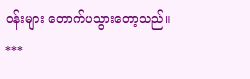ဝန်းများ တောက်ပသွားတော့သည်။
***